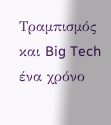Τραμπισμός και Big Tech ένα χρόνο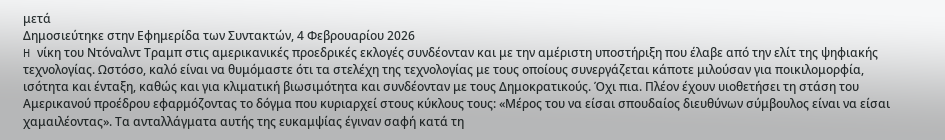μετά
Δημοσιεύτηκε στην Εφημερίδα των Συντακτών, 4 Φεβρουαρίου 2026
H νίκη του Ντόναλντ Τραμπ στις αμερικανικές προεδρικές εκλογές συνδέονταν και με την αμέριστη υποστήριξη που έλαβε από την ελίτ της ψηφιακής τεχνολογίας. Ωστόσο, καλό είναι να θυμόμαστε ότι τα στελέχη της τεχνολογίας με τους οποίους συνεργάζεται κάποτε μιλούσαν για ποικιλομορφία, ισότητα και ένταξη, καθώς και για κλιματική βιωσιμότητα και συνδέονταν με τους Δημοκρατικούς. Όχι πια. Πλέον έχουν υιοθετήσει τη στάση του Αμερικανού προέδρου εφαρμόζοντας το δόγμα που κυριαρχεί στους κύκλους τους: «Μέρος του να είσαι σπουδαίος διευθύνων σύμβουλος είναι να είσαι χαμαιλέοντας». Τα ανταλλάγματα αυτής της ευκαμψίας έγιναν σαφή κατά τη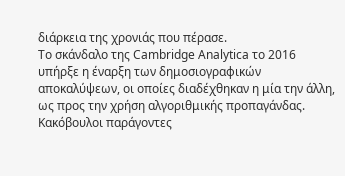διάρκεια της χρονιάς που πέρασε.
Το σκάνδαλο της Cambridge Analytica το 2016 υπήρξε η έναρξη των δημοσιογραφικών αποκαλύψεων, οι οποίες διαδέχθηκαν η μία την άλλη, ως προς την χρήση αλγοριθμικής προπαγάνδας. Κακόβουλοι παράγοντες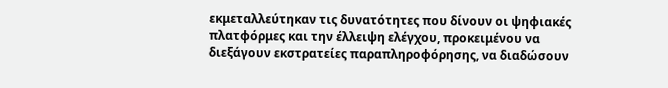εκμεταλλεύτηκαν τις δυνατότητες που δίνουν οι ψηφιακές πλατφόρμες και την έλλειψη ελέγχου, προκειμένου να διεξάγουν εκστρατείες παραπληροφόρησης, να διαδώσουν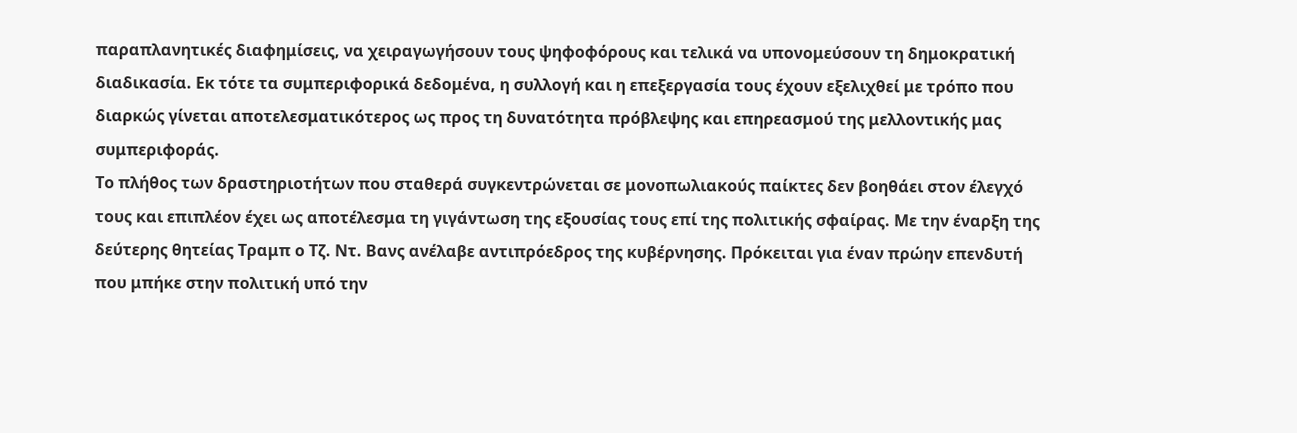παραπλανητικές διαφημίσεις, να χειραγωγήσουν τους ψηφοφόρους και τελικά να υπονομεύσουν τη δημοκρατική διαδικασία. Εκ τότε τα συμπεριφορικά δεδομένα, η συλλογή και η επεξεργασία τους έχουν εξελιχθεί με τρόπο που διαρκώς γίνεται αποτελεσματικότερος ως προς τη δυνατότητα πρόβλεψης και επηρεασμού της μελλοντικής μας συμπεριφοράς.
Το πλήθος των δραστηριοτήτων που σταθερά συγκεντρώνεται σε μονοπωλιακούς παίκτες δεν βοηθάει στον έλεγχό τους και επιπλέον έχει ως αποτέλεσμα τη γιγάντωση της εξουσίας τους επί της πολιτικής σφαίρας. Με την έναρξη της δεύτερης θητείας Τραμπ ο Τζ. Ντ. Βανς ανέλαβε αντιπρόεδρος της κυβέρνησης. Πρόκειται για έναν πρώην επενδυτή που μπήκε στην πολιτική υπό την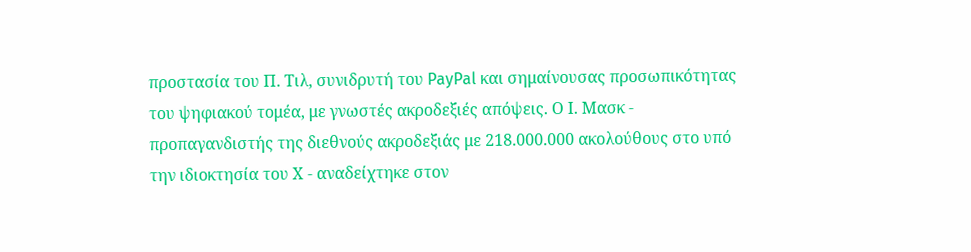προστασία του Π. Τιλ, συνιδρυτή του PayPal και σημαίνουσας προσωπικότητας του ψηφιακού τομέα, με γνωστές ακροδεξιές απόψεις. Ο Ι. Μασκ - προπαγανδιστής της διεθνούς ακροδεξιάς με 218.000.000 ακολούθους στο υπό την ιδιοκτησία του Χ - αναδείχτηκε στον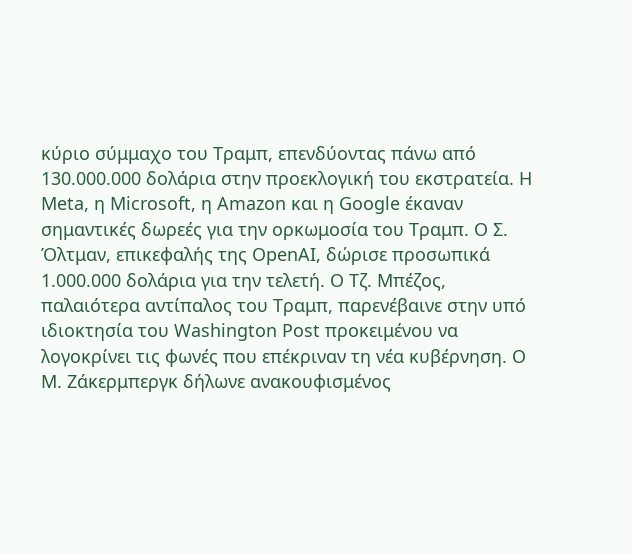κύριο σύμμαχο του Τραμπ, επενδύοντας πάνω από 130.000.000 δολάρια στην προεκλογική του εκστρατεία. Η Meta, η Microsoft, η Amazon και η Google έκαναν σημαντικές δωρεές για την ορκωμοσία του Τραμπ. Ο Σ. Όλτμαν, επικεφαλής της OpenAI, δώρισε προσωπικά 1.000.000 δολάρια για την τελετή. Ο Τζ. Μπέζος, παλαιότερα αντίπαλος του Τραμπ, παρενέβαινε στην υπό ιδιοκτησία του Washington Post προκειμένου να λογοκρίνει τις φωνές που επέκριναν τη νέα κυβέρνηση. Ο Μ. Ζάκερμπεργκ δήλωνε ανακουφισμένος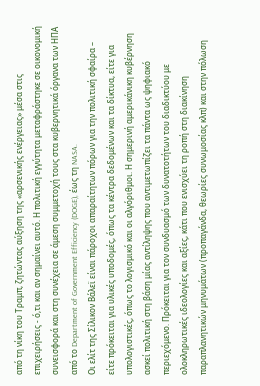από τη νίκη του Τραμπ, ζητώντας αύξηση της «αρσενικής ενέργειας» μέσα στις επιχειρήσεις - ό,τι και αν σημαίνει αυτό. Η πολιτική εγγύτητα μεταφράστηκε σε οικονομική συνεισφορά και στη συνέχεια σε άμεση συμμετοχή τους στα κυβερνητικά όργανα των ΗΠΑ από το Department of Government Efficiency (DOGE), έως τη NASA.
Οι ελίτ της Σίλικον Βάλεϊ είναι πάροχοι απαραίτητων πόρων για την πολιτική σφαίρα – είτε πρόκειται για υλικές υποδομές, όπως τα κέντρα δεδομένων και τα δίκτυα, είτε για υπολογιστικές, όπως το λογισμικό και οι αλγόριθμοι. Η σημερινή αμερικάνικη κυβέρνηση ασκεί πολιτική στη βάση μίας αντίληψης που αντιμετωπίζει τα πάντα ως ψηφιακό περιεχόμενο. Πρόκειται για τον συνδυασμό των δυνατοτήτων του διαδικτύου με ολοκληρωτικές ιδεολογίες και αξίες, κάτι που ενισχύει τη ροπή στη διακίνηση παραπλανητικών μηνυμάτων (προπαγάνδα, θεωρίες συνωμοσίας κλπ) και στην πόλωση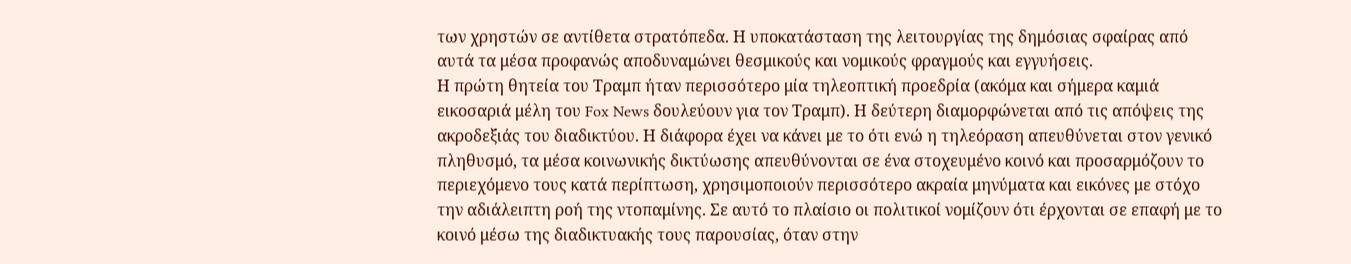των χρηστών σε αντίθετα στρατόπεδα. Η υποκατάσταση της λειτουργίας της δημόσιας σφαίρας από αυτά τα μέσα προφανώς αποδυναμώνει θεσμικούς και νομικούς φραγμούς και εγγυήσεις.
Η πρώτη θητεία του Τραμπ ήταν περισσότερο μία τηλεοπτική προεδρία (ακόμα και σήμερα καμιά εικοσαριά μέλη του Fox News δουλεύουν για τον Τραμπ). Η δεύτερη διαμορφώνεται από τις απόψεις της ακροδεξιάς του διαδικτύου. Η διάφορα έχει να κάνει με το ότι ενώ η τηλεόραση απευθύνεται στον γενικό πληθυσμό, τα μέσα κοινωνικής δικτύωσης απευθύνονται σε ένα στοχευμένο κοινό και προσαρμόζουν το περιεχόμενο τους κατά περίπτωση, χρησιμοποιούν περισσότερο ακραία μηνύματα και εικόνες με στόχο την αδιάλειπτη ροή της ντοπαμίνης. Σε αυτό το πλαίσιο οι πολιτικοί νομίζουν ότι έρχονται σε επαφή με το κοινό μέσω της διαδικτυακής τους παρουσίας, όταν στην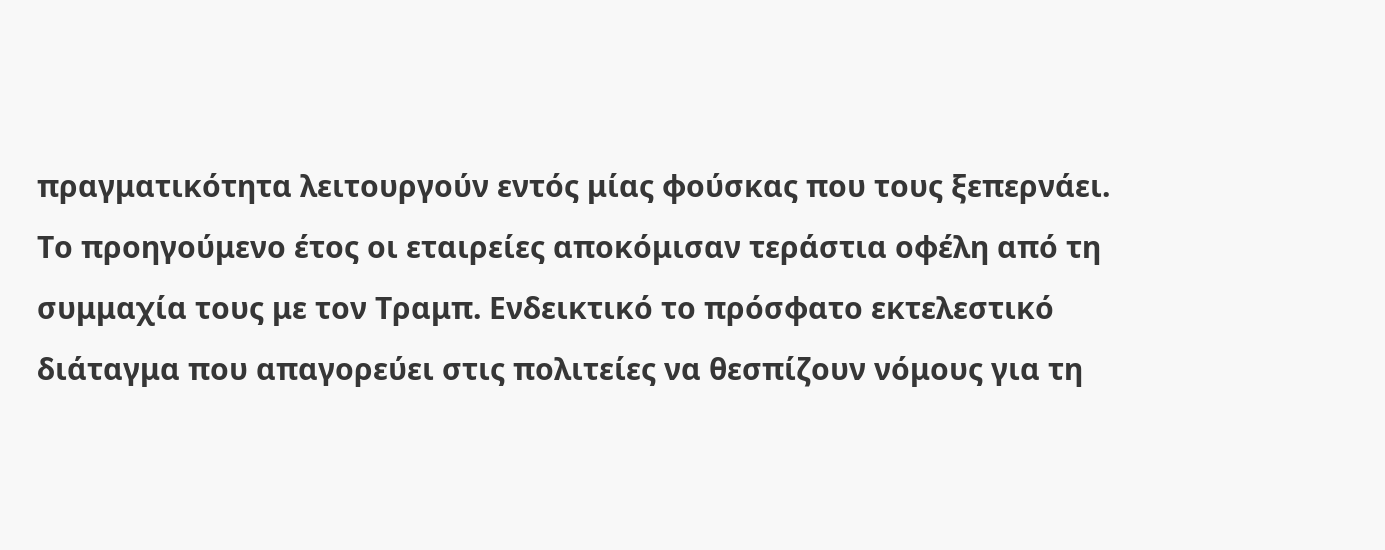πραγματικότητα λειτουργούν εντός μίας φούσκας που τους ξεπερνάει.
Το προηγούμενο έτος οι εταιρείες αποκόμισαν τεράστια οφέλη από τη συμμαχία τους με τον Τραμπ. Ενδεικτικό το πρόσφατο εκτελεστικό διάταγμα που απαγορεύει στις πολιτείες να θεσπίζουν νόμους για τη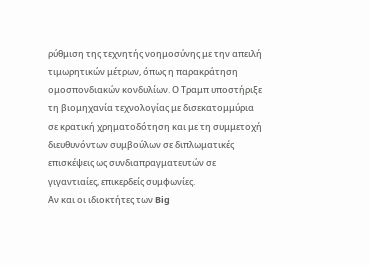ρύθμιση της τεχνητής νοημοσύνης με την απειλή τιμωρητικών μέτρων, όπως η παρακράτηση ομοσπονδιακών κονδυλίων. Ο Τραμπ υποστήριξε τη βιομηχανία τεχνολογίας με δισεκατομμύρια σε κρατική χρηματοδότηση και με τη συμμετοχή διευθυνόντων συμβούλων σε διπλωματικές επισκέψεις ως συνδιαπραγματευτών σε γιγαντιαίες, επικερδείς συμφωνίες.
Αν και οι ιδιοκτήτες των Big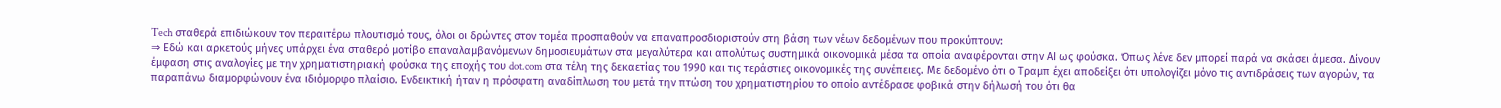Tech σταθερά επιδιώκουν τον περαιτέρω πλουτισμό τους, όλοι οι δρώντες στον τομέα προσπαθούν να επαναπροσδιοριστούν στη βάση των νέων δεδομένων που προκύπτουν:
⇒ Εδώ και αρκετούς μήνες υπάρχει ένα σταθερό μοτίβο επαναλαμβανόμενων δημοσιευμάτων στα μεγαλύτερα και απολύτως συστημικά οικονομικά μέσα τα οποία αναφέρονται στην ΑΙ ως φούσκα. Όπως λένε δεν μπορεί παρά να σκάσει άμεσα. Δίνουν έμφαση στις αναλογίες με την χρηματιστηριακή φούσκα της εποχής του dot.com στα τέλη της δεκαετίας του 1990 και τις τεράστιες οικονομικές της συνέπειες. Με δεδομένο ότι ο Τραμπ έχει αποδείξει ότι υπολογίζει μόνο τις αντιδράσεις των αγορών, τα παραπάνω διαμορφώνουν ένα ιδιόμορφο πλαίσιο. Ενδεικτική ήταν η πρόσφατη αναδίπλωση του μετά την πτώση του χρηματιστηρίου το οποίο αντέδρασε φοβικά στην δήλωσή του ότι θα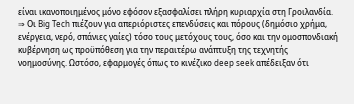είναι ικανοποιημένος μόνο εφόσον εξασφαλίσει πλήρη κυριαρχία στη Γροιλανδία.
⇒ Οι Big Tech πιέζουν για απεριόριστες επενδύσεις και πόρους (δημόσιο χρήμα, ενέργεια, νερό, σπάνιες γαίες) τόσο τους μετόχους τους, όσο και την ομοσπονδιακή κυβέρνηση ως προϋπόθεση για την περαιτέρω ανάπτυξη της τεχνητής νοημοσύνης. Ωστόσο, εφαρμογές όπως το κινέζικο deep seek απέδειξαν ότι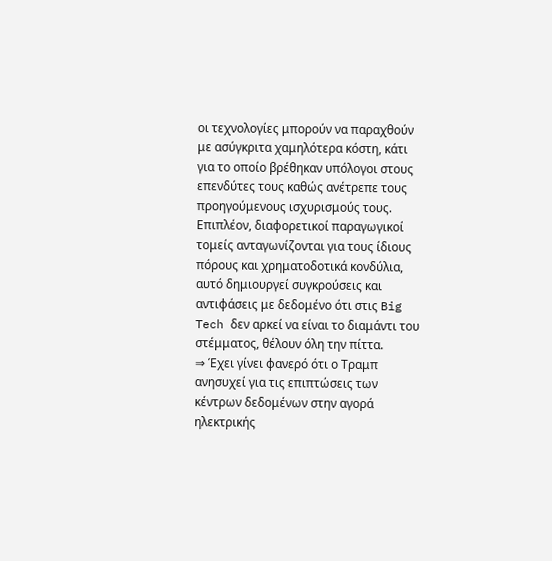οι τεχνολογίες μπορούν να παραχθούν με ασύγκριτα χαμηλότερα κόστη, κάτι για το οποίο βρέθηκαν υπόλογοι στους επενδύτες τους καθώς ανέτρεπε τους προηγούμενους ισχυρισμούς τους. Επιπλέον, διαφορετικοί παραγωγικοί τομείς ανταγωνίζονται για τους ίδιους πόρους και χρηματοδοτικά κονδύλια, αυτό δημιουργεί συγκρούσεις και αντιφάσεις με δεδομένο ότι στις Big Tech δεν αρκεί να είναι το διαμάντι του στέμματος, θέλουν όλη την πίττα.
⇒ Έχει γίνει φανερό ότι ο Τραμπ ανησυχεί για τις επιπτώσεις των κέντρων δεδομένων στην αγορά ηλεκτρικής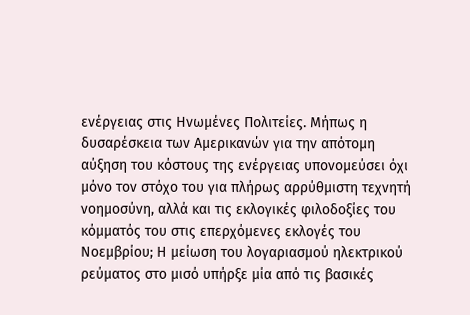ενέργειας στις Ηνωμένες Πολιτείες. Μήπως η δυσαρέσκεια των Αμερικανών για την απότομη αύξηση του κόστους της ενέργειας υπονομεύσει όχι μόνο τον στόχο του για πλήρως αρρύθμιστη τεχνητή νοημοσύνη, αλλά και τις εκλογικές φιλοδοξίες του κόμματός του στις επερχόμενες εκλογές του Νοεμβρίου; Η μείωση του λογαριασμού ηλεκτρικού ρεύματος στο μισό υπήρξε μία από τις βασικές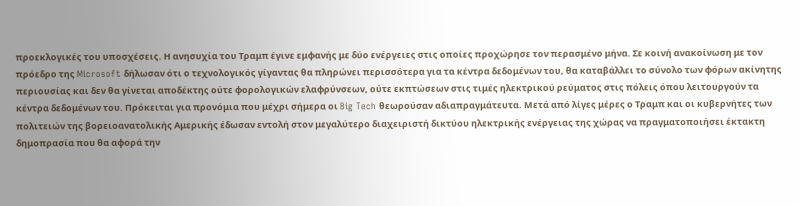προεκλογικές του υποσχέσεις. Η ανησυχία του Τραμπ έγινε εμφανής με δύο ενέργειες στις οποίες προχώρησε τον περασμένο μήνα. Σε κοινή ανακοίνωση με τον πρόεδρο της Microsoft δήλωσαν ότι ο τεχνολογικός γίγαντας θα πληρώνει περισσότερα για τα κέντρα δεδομένων του, θα καταβάλλει το σύνολο των φόρων ακίνητης περιουσίας και δεν θα γίνεται αποδέκτης ούτε φορολογικών ελαφρύνσεων, ούτε εκπτώσεων στις τιμές ηλεκτρικού ρεύματος στις πόλεις όπου λειτουργούν τα κέντρα δεδομένων του. Πρόκειται για προνόμια που μέχρι σήμερα οι Big Tech θεωρούσαν αδιαπραγμάτευτα. Μετά από λίγες μέρες ο Τραμπ και οι κυβερνήτες των πολιτειών της βορειοανατολικής Αμερικής έδωσαν εντολή στον μεγαλύτερο διαχειριστή δικτύου ηλεκτρικής ενέργειας της χώρας να πραγματοποιήσει έκτακτη δημοπρασία που θα αφορά την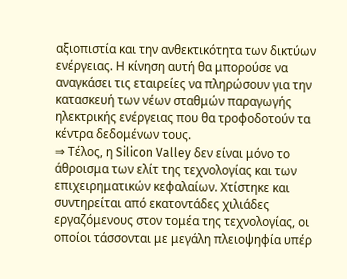αξιοπιστία και την ανθεκτικότητα των δικτύων ενέργειας. Η κίνηση αυτή θα μπορούσε να αναγκάσει τις εταιρείες να πληρώσουν για την κατασκευή των νέων σταθμών παραγωγής ηλεκτρικής ενέργειας που θα τροφοδοτούν τα κέντρα δεδομένων τους.
⇒ Τέλος, η Silicon Valley δεν είναι μόνο το άθροισμα των ελίτ της τεχνολογίας και των επιχειρηματικών κεφαλαίων. Χτίστηκε και συντηρείται από εκατοντάδες χιλιάδες εργαζόμενους στον τομέα της τεχνολογίας, οι οποίοι τάσσονται με μεγάλη πλειοψηφία υπέρ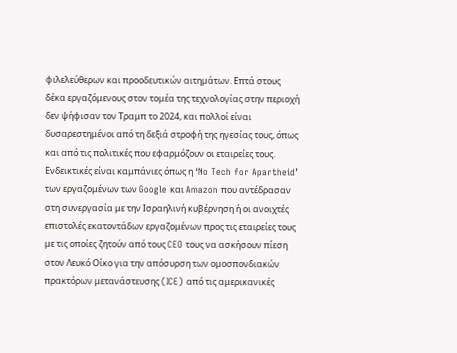φιλελεύθερων και προοδευτικών αιτημάτων. Επτά στους δέκα εργαζόμενους στον τομέα της τεχνολογίας στην περιοχή δεν ψήφισαν τον Τραμπ το 2024, και πολλοί είναι δυσαρεστημένοι από τη δεξιά στροφή της ηγεσίας τους, όπως και από τις πολιτικές που εφαρμόζουν οι εταιρείες τους. Ενδεικτικές είναι καμπάνιες όπως η ‘No Tech for Apartheid’ των εργαζομένων των Google και Amazon που αντέδρασαν στη συνεργασία με την Ισραηλινή κυβέρνηση ή οι ανοιχτές επιστολές εκατοντάδων εργαζομένων προς τις εταιρείες τους με τις οποίες ζητούν από τους CEO τους να ασκήσουν πίεση στον Λευκό Οίκο για την απόσυρση των ομοσπονδιακών πρακτόρων μετανάστευσης (ICE) από τις αμερικανικές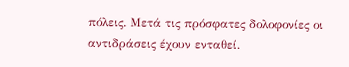πόλεις. Μετά τις πρόσφατες δολοφονίες οι αντιδράσεις έχουν ενταθεί.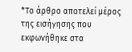*Το άρθρο αποτελεί μέρος της εισήγησης που εκφωνήθηκε στα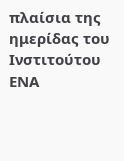πλαίσια της ημερίδας του Ινστιτούτου ΕΝΑ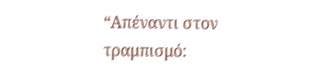“Απέναντι στον τραμπισμό: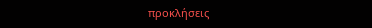προκλήσεις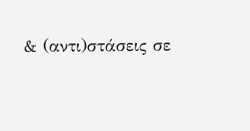& (αντι)στάσεις σε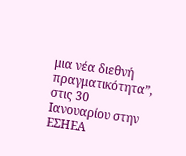μια νέα διεθνή πραγματικότητα”, στις 30 Ιανουαρίου στην ΕΣΗΕΑ